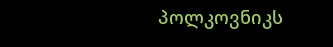პოლკოვნიკს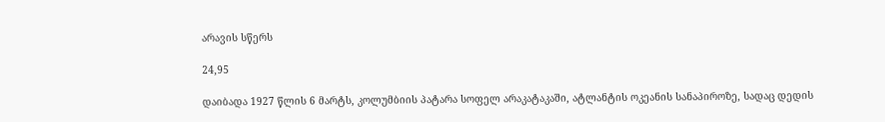არავის სწერს

24,95

დაიბადა 1927 წლის 6 მარტს, კოლუმბიის პატარა სოფელ არაკატაკაში, ატლანტის ოკეანის სანაპიროზე, სადაც დედის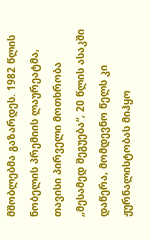მშობლებმა გაზარდეს. 1982 წლის ნობელის პრემიის ლაურეატმა, თავისი პირველი მოთხრობა „მესამედ შეგუება“, 20 წლის ასაკში დაწერა, მომდევნო წელს კი ჟურნალისტობას მიჰყო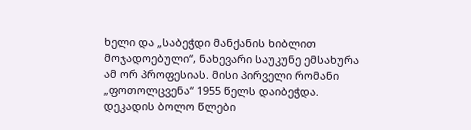ხელი და „საბეჭდი მანქანის ხიბლით მოჯადოებული“, ნახევარი საუკუნე ემსახურა ამ ორ პროფესიას. მისი პირველი რომანი „ფოთოლცვენა“ 1955 წელს დაიბეჭდა. დეკადის ბოლო წლები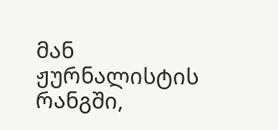მან ჟურნალისტის რანგში,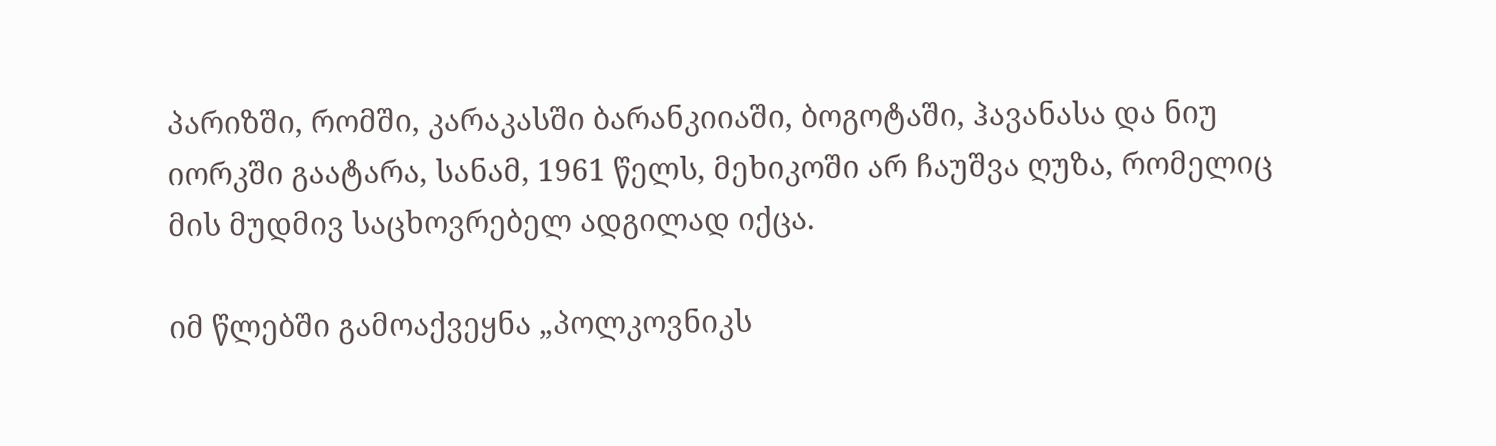პარიზში, რომში, კარაკასში ბარანკიიაში, ბოგოტაში, ჰავანასა და ნიუ იორკში გაატარა, სანამ, 1961 წელს, მეხიკოში არ ჩაუშვა ღუზა, რომელიც მის მუდმივ საცხოვრებელ ადგილად იქცა.

იმ წლებში გამოაქვეყნა „პოლკოვნიკს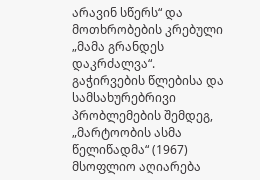არავინ სწერს“ და მოთხრობების კრებული „მამა გრანდეს დაკრძალვა“. გაჭირვების წლებისა და სამსახურებრივი პრობლემების შემდეგ, „მარტოობის ასმა წელიწადმა“ (1967) მსოფლიო აღიარება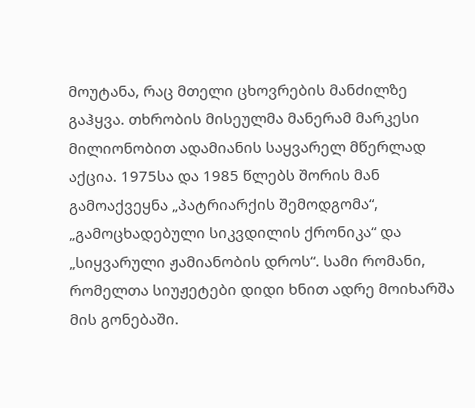მოუტანა, რაც მთელი ცხოვრების მანძილზე გაჰყვა. თხრობის მისეულმა მანერამ მარკესი მილიონობით ადამიანის საყვარელ მწერლად აქცია. 1975სა და 1985 წლებს შორის მან გამოაქვეყნა „პატრიარქის შემოდგომა“, „გამოცხადებული სიკვდილის ქრონიკა“ და „სიყვარული ჟამიანობის დროს“. სამი რომანი, რომელთა სიუჟეტები დიდი ხნით ადრე მოიხარშა მის გონებაში.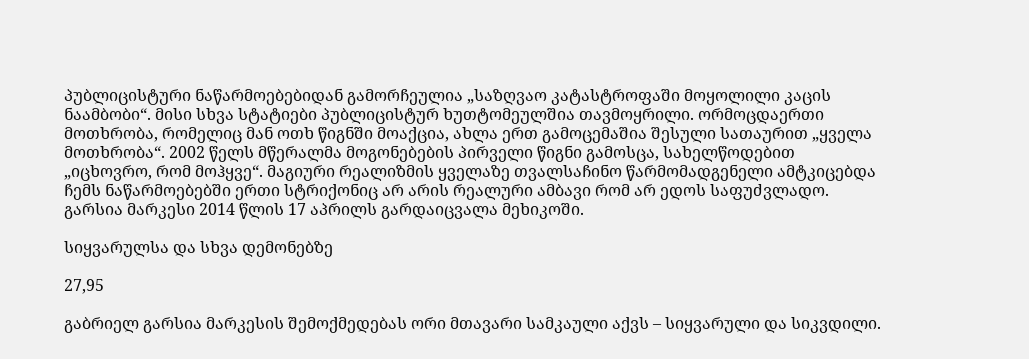პუბლიცისტური ნაწარმოებებიდან გამორჩეულია „საზღვაო კატასტროფაში მოყოლილი კაცის ნაამბობი“. მისი სხვა სტატიები პუბლიცისტურ ხუთტომეულშია თავმოყრილი. ორმოცდაერთი მოთხრობა, რომელიც მან ოთხ წიგნში მოაქცია, ახლა ერთ გამოცემაშია შესული სათაურით „ყველა მოთხრობა“. 2002 წელს მწერალმა მოგონებების პირველი წიგნი გამოსცა, სახელწოდებით „იცხოვრო, რომ მოჰყვე“. მაგიური რეალიზმის ყველაზე თვალსაჩინო წარმომადგენელი ამტკიცებდა ჩემს ნაწარმოებებში ერთი სტრიქონიც არ არის რეალური ამბავი რომ არ ედოს საფუძვლადო. გარსია მარკესი 2014 წლის 17 აპრილს გარდაიცვალა მეხიკოში.

სიყვარულსა და სხვა დემონებზე

27,95

გაბრიელ გარსია მარკესის შემოქმედებას ორი მთავარი სამკაული აქვს – სიყვარული და სიკვდილი.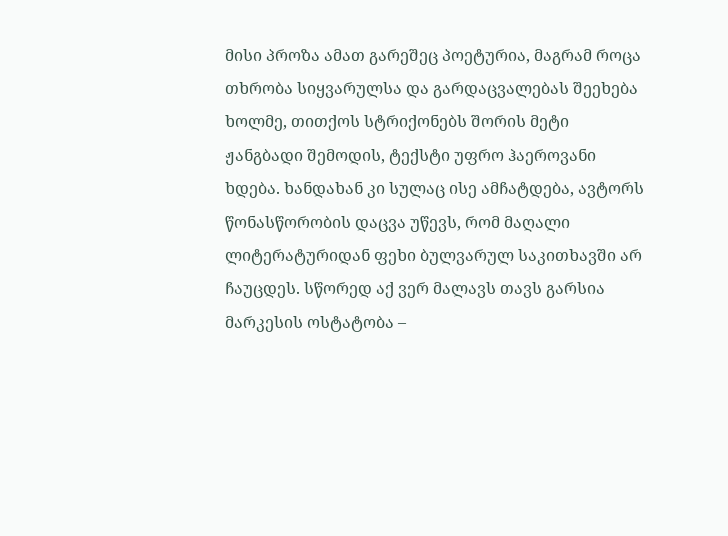მისი პროზა ამათ გარეშეც პოეტურია, მაგრამ როცა თხრობა სიყვარულსა და გარდაცვალებას შეეხება ხოლმე, თითქოს სტრიქონებს შორის მეტი ჟანგბადი შემოდის, ტექსტი უფრო ჰაეროვანი ხდება. ხანდახან კი სულაც ისე ამჩატდება, ავტორს წონასწორობის დაცვა უწევს, რომ მაღალი ლიტერატურიდან ფეხი ბულვარულ საკითხავში არ ჩაუცდეს. სწორედ აქ ვერ მალავს თავს გარსია მარკესის ოსტატობა –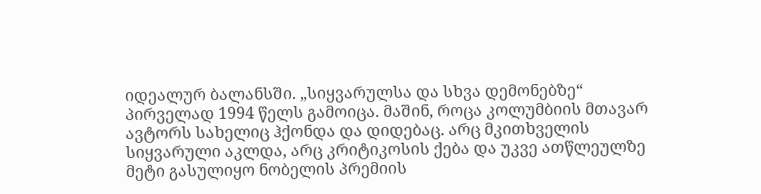იდეალურ ბალანსში. „სიყვარულსა და სხვა დემონებზე“ პირველად 1994 წელს გამოიცა. მაშინ, როცა კოლუმბიის მთავარ ავტორს სახელიც ჰქონდა და დიდებაც. არც მკითხველის სიყვარული აკლდა, არც კრიტიკოსის ქება და უკვე ათწლეულზე მეტი გასულიყო ნობელის პრემიის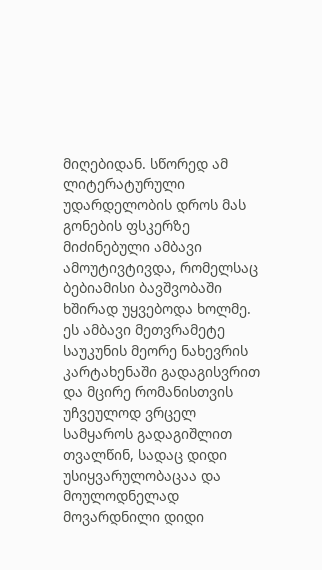მიღებიდან. სწორედ ამ ლიტერატურული უდარდელობის დროს მას გონების ფსკერზე მიძინებული ამბავი ამოუტივტივდა, რომელსაც ბებიამისი ბავშვობაში ხშირად უყვებოდა ხოლმე. ეს ამბავი მეთვრამეტე საუკუნის მეორე ნახევრის კარტახენაში გადაგისვრით და მცირე რომანისთვის უჩვეულოდ ვრცელ სამყაროს გადაგიშლით თვალწინ, სადაც დიდი უსიყვარულობაცაა და მოულოდნელად მოვარდნილი დიდი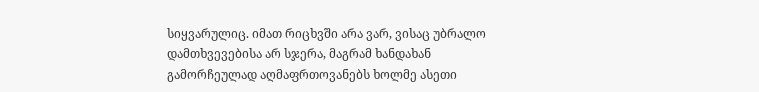სიყვარულიც. იმათ რიცხვში არა ვარ, ვისაც უბრალო დამთხვევებისა არ სჯერა, მაგრამ ხანდახან გამორჩეულად აღმაფრთოვანებს ხოლმე ასეთი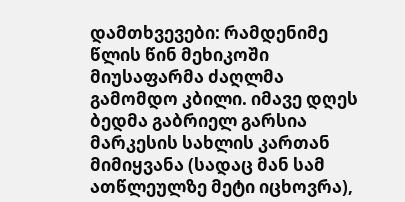დამთხვევები: რამდენიმე წლის წინ მეხიკოში მიუსაფარმა ძაღლმა გამომდო კბილი. იმავე დღეს ბედმა გაბრიელ გარსია მარკესის სახლის კართან მიმიყვანა (სადაც მან სამ ათწლეულზე მეტი იცხოვრა),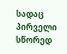სადაც პირველი სწორედ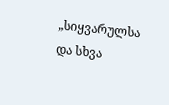„სიყვარულსა და სხვა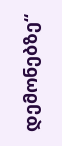დემონებზე“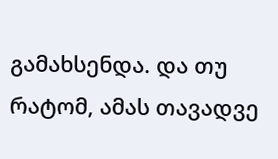გამახსენდა. და თუ რატომ, ამას თავადვე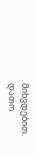მიხვდებით.
დათო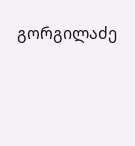გორგილაძე